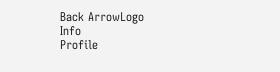Back ArrowLogo
Info
Profile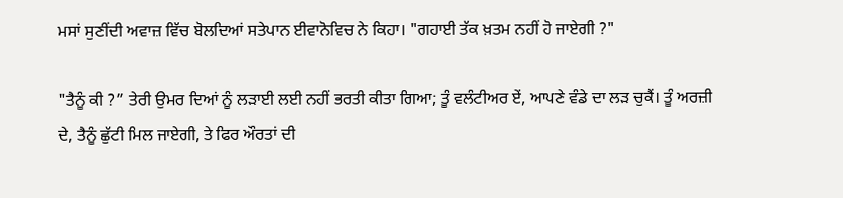ਮਸਾਂ ਸੁਣੀਂਦੀ ਅਵਾਜ਼ ਵਿੱਚ ਬੋਲਦਿਆਂ ਸਤੇਪਾਨ ਈਵਾਨੋਵਿਚ ਨੇ ਕਿਹਾ। "ਗਹਾਈ ਤੱਕ ਖ਼ਤਮ ਨਹੀਂ ਹੋ ਜਾਏਗੀ ?"

"ਤੈਨੂੰ ਕੀ ?” ਤੇਰੀ ਉਮਰ ਦਿਆਂ ਨੂੰ ਲੜਾਈ ਲਈ ਨਹੀਂ ਭਰਤੀ ਕੀਤਾ ਗਿਆ; ਤੂੰ ਵਲੰਟੀਅਰ ਏਂ, ਆਪਣੇ ਵੰਡੇ ਦਾ ਲੜ ਚੁਕੈਂ। ਤੂੰ ਅਰਜ਼ੀ ਦੇ, ਤੈਨੂੰ ਛੁੱਟੀ ਮਿਲ ਜਾਏਗੀ, ਤੇ ਫਿਰ ਔਰਤਾਂ ਦੀ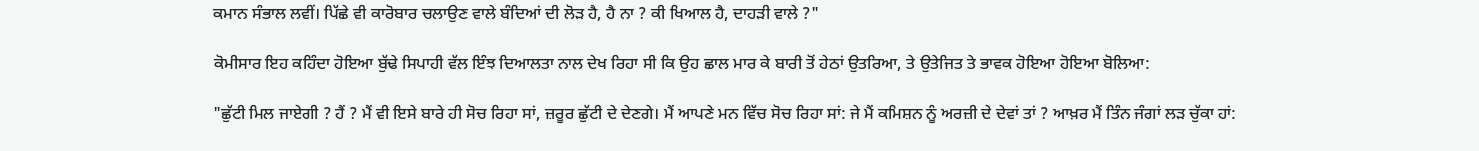ਕਮਾਨ ਸੰਭਾਲ ਲਵੀਂ। ਪਿੱਛੇ ਵੀ ਕਾਰੋਬਾਰ ਚਲਾਉਣ ਵਾਲੇ ਬੰਦਿਆਂ ਦੀ ਲੋੜ ਹੈ, ਹੈ ਨਾ ? ਕੀ ਖਿਆਲ ਹੈ, ਦਾਹੜੀ ਵਾਲੇ ?"

ਕੋਮੀਸਾਰ ਇਹ ਕਹਿੰਦਾ ਹੋਇਆ ਬੁੱਢੇ ਸਿਪਾਹੀ ਵੱਲ ਇੰਝ ਦਿਆਲਤਾ ਨਾਲ ਦੇਖ ਰਿਹਾ ਸੀ ਕਿ ਉਹ ਛਾਲ ਮਾਰ ਕੇ ਬਾਰੀ ਤੋਂ ਹੇਠਾਂ ਉਤਰਿਆ, ਤੇ ਉਤੇਜਿਤ ਤੇ ਭਾਵਕ ਹੋਇਆ ਹੋਇਆ ਬੋਲਿਆ:

"ਛੁੱਟੀ ਮਿਲ ਜਾਏਗੀ ? ਹੈਂ ? ਮੈਂ ਵੀ ਇਸੇ ਬਾਰੇ ਹੀ ਸੋਚ ਰਿਹਾ ਸਾਂ, ਜ਼ਰੂਰ ਛੁੱਟੀ ਦੇ ਦੇਣਗੇ। ਮੈਂ ਆਪਣੇ ਮਨ ਵਿੱਚ ਸੋਚ ਰਿਹਾ ਸਾਂ: ਜੇ ਮੈਂ ਕਮਿਸ਼ਨ ਨੂੰ ਅਰਜ਼ੀ ਦੇ ਦੇਵਾਂ ਤਾਂ ? ਆਖ਼ਰ ਮੈਂ ਤਿੰਨ ਜੰਗਾਂ ਲੜ ਚੁੱਕਾ ਹਾਂ: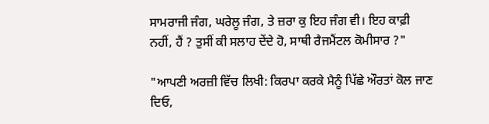ਸਾਮਰਾਜੀ ਜੰਗ, ਘਰੇਲੂ ਜੰਗ, ਤੇ ਜ਼ਰਾ ਕੁ ਇਹ ਜੰਗ ਵੀ। ਇਹ ਕਾਫ਼ੀ ਨਹੀਂ, ਹੈਂ ? ਤੁਸੀਂ ਕੀ ਸਲਾਹ ਦੇਂਦੇ ਹੋ, ਸਾਥੀ ਰੈਜਮੈਂਟਲ ਕੋਮੀਸਾਰ ?"

"ਆਪਣੀ ਅਰਜ਼ੀ ਵਿੱਚ ਲਿਖੀ: ਕਿਰਪਾ ਕਰਕੇ ਮੈਨੂੰ ਪਿੱਛੇ ਔਰਤਾਂ ਕੋਲ ਜਾਣ ਦਿਓ,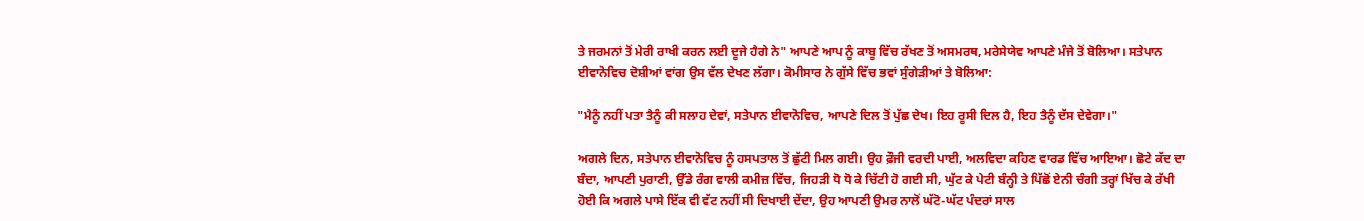ਤੇ ਜਰਮਨਾਂ ਤੋਂ ਮੇਰੀ ਰਾਖੀ ਕਰਨ ਲਈ ਦੂਜੇ ਹੈਗੇ ਨੇ" ਆਪਣੇ ਆਪ ਨੂੰ ਕਾਬੂ ਵਿੱਚ ਰੱਖਣ ਤੋਂ ਅਸਮਰਥ, ਮਰੇਸੇਯੇਵ ਆਪਣੇ ਮੰਜੇ ਤੋਂ ਬੋਲਿਆ। ਸਤੇਪਾਨ ਈਵਾਨੋਵਿਚ ਦੋਸ਼ੀਆਂ ਵਾਂਗ ਉਸ ਵੱਲ ਦੇਖਣ ਲੱਗਾ। ਕੋਮੀਸਾਰ ਨੇ ਗੁੱਸੇ ਵਿੱਚ ਭਵਾਂ ਸੁੰਗੇੜੀਆਂ ਤੇ ਬੋਲਿਆ:

"ਮੈਨੂੰ ਨਹੀਂ ਪਤਾ ਤੈਨੂੰ ਕੀ ਸਲਾਹ ਦੇਵਾਂ, ਸਤੇਪਾਨ ਈਵਾਨੋਵਿਚ, ਆਪਣੇ ਦਿਲ ਤੋਂ ਪੁੱਛ ਦੇਖ। ਇਹ ਰੂਸੀ ਦਿਲ ਹੈ, ਇਹ ਤੈਨੂੰ ਦੱਸ ਦੇਵੇਗਾ।"

ਅਗਲੇ ਦਿਨ, ਸਤੇਪਾਨ ਈਵਾਨੋਵਿਚ ਨੂੰ ਹਸਪਤਾਲ ਤੋਂ ਛੁੱਟੀ ਮਿਲ ਗਈ। ਉਹ ਫ਼ੌਜੀ ਵਰਦੀ ਪਾਈ, ਅਲਵਿਦਾ ਕਹਿਣ ਵਾਰਡ ਵਿੱਚ ਆਇਆ। ਛੋਟੇ ਕੱਦ ਦਾ ਬੰਦਾ, ਆਪਣੀ ਪੁਰਾਣੀ, ਉੱਡੇ ਰੰਗ ਵਾਲੀ ਕਮੀਜ਼ ਵਿੱਚ, ਜਿਹੜੀ ਧੋ ਧੋ ਕੇ ਚਿੱਟੀ ਹੋ ਗਈ ਸੀ, ਘੁੱਟ ਕੇ ਪੇਟੀ ਬੰਨ੍ਹੀ ਤੇ ਪਿੱਛੋਂ ਏਨੀ ਚੰਗੀ ਤਰ੍ਹਾਂ ਖਿੱਚ ਕੇ ਰੱਖੀ ਹੋਈ ਕਿ ਅਗਲੇ ਪਾਸੇ ਇੱਕ ਵੀ ਵੱਟ ਨਹੀਂ ਸੀ ਦਿਖਾਈ ਦੇਂਦਾ, ਉਹ ਆਪਣੀ ਉਮਰ ਨਾਲੋਂ ਘੱਟੋ-ਘੱਟ ਪੰਦਰਾਂ ਸਾਲ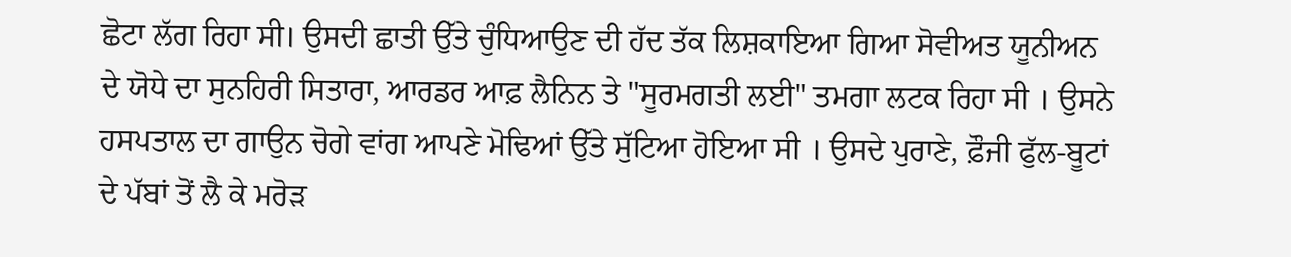ਛੋਟਾ ਲੱਗ ਰਿਹਾ ਸੀ। ਉਸਦੀ ਛਾਤੀ ਉੱਤੇ ਚੁੰਧਿਆਉਣ ਦੀ ਹੱਦ ਤੱਕ ਲਿਸ਼ਕਾਇਆ ਗਿਆ ਸੋਵੀਅਤ ਯੂਨੀਅਨ ਦੇ ਯੋਧੇ ਦਾ ਸੁਨਹਿਰੀ ਸਿਤਾਰਾ, ਆਰਡਰ ਆਫ਼ ਲੈਨਿਨ ਤੇ "ਸੂਰਮਗਤੀ ਲਈ" ਤਮਗਾ ਲਟਕ ਰਿਹਾ ਸੀ । ਉਸਨੇ ਹਸਪਤਾਲ ਦਾ ਗਾਉਨ ਚੋਗੇ ਵਾਂਗ ਆਪਣੇ ਮੋਢਿਆਂ ਉੱਤੇ ਸੁੱਟਿਆ ਹੋਇਆ ਸੀ । ਉਸਦੇ ਪੁਰਾਣੇ, ਫ਼ੌਜੀ ਫੁੱਲ-ਬੂਟਾਂ ਦੇ ਪੱਬਾਂ ਤੋਂ ਲੈ ਕੇ ਮਰੋੜ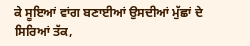ਕੇ ਸੂਇਆਂ ਵਾਂਗ ਬਣਾਈਆਂ ਉਸਦੀਆਂ ਮੁੱਛਾਂ ਦੇ ਸਿਰਿਆਂ ਤੱਕ,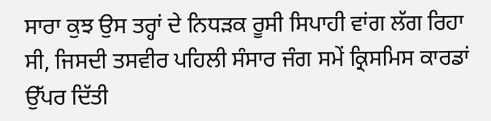ਸਾਰਾ ਕੁਝ ਉਸ ਤਰ੍ਹਾਂ ਦੇ ਨਿਧੜਕ ਰੂਸੀ ਸਿਪਾਹੀ ਵਾਂਗ ਲੱਗ ਰਿਹਾ ਸੀ, ਜਿਸਦੀ ਤਸਵੀਰ ਪਹਿਲੀ ਸੰਸਾਰ ਜੰਗ ਸਮੇਂ ਕ੍ਰਿਸਮਿਸ ਕਾਰਡਾਂ ਉੱਪਰ ਦਿੱਤੀ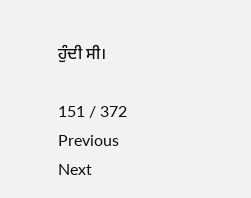ਹੁੰਦੀ ਸੀ।

151 / 372
Previous
Next